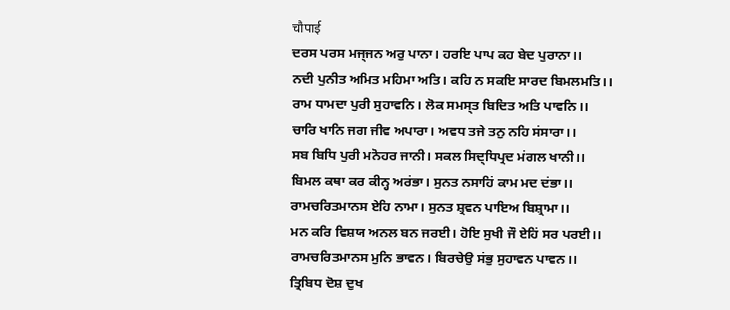चौपाई
ਦਰਸ ਪਰਸ ਮਜ੍ਜਨ ਅਰੁ ਪਾਨਾ। ਹਰਇ ਪਾਪ ਕਹ ਬੇਦ ਪੁਰਾਨਾ।।
ਨਦੀ ਪੁਨੀਤ ਅਮਿਤ ਮਹਿਮਾ ਅਤਿ। ਕਹਿ ਨ ਸਕਇ ਸਾਰਦ ਬਿਮਲਮਤਿ।।
ਰਾਮ ਧਾਮਦਾ ਪੁਰੀ ਸੁਹਾਵਨਿ। ਲੋਕ ਸਮਸ੍ਤ ਬਿਦਿਤ ਅਤਿ ਪਾਵਨਿ।।
ਚਾਰਿ ਖਾਨਿ ਜਗ ਜੀਵ ਅਪਾਰਾ। ਅਵਧ ਤਜੇ ਤਨੁ ਨਹਿ ਸਂਸਾਰਾ।।
ਸਬ ਬਿਧਿ ਪੁਰੀ ਮਨੋਹਰ ਜਾਨੀ। ਸਕਲ ਸਿਦ੍ਧਿਪ੍ਰਦ ਮਂਗਲ ਖਾਨੀ।।
ਬਿਮਲ ਕਥਾ ਕਰ ਕੀਨ੍ਹ ਅਰਂਭਾ। ਸੁਨਤ ਨਸਾਹਿਂ ਕਾਮ ਮਦ ਦਂਭਾ।।
ਰਾਮਚਰਿਤਮਾਨਸ ਏਹਿ ਨਾਮਾ। ਸੁਨਤ ਸ਼੍ਰਵਨ ਪਾਇਅ ਬਿਸ਼੍ਰਾਮਾ।।
ਮਨ ਕਰਿ ਵਿਸ਼ਯ ਅਨਲ ਬਨ ਜਰਈ। ਹੋਇ ਸੁਖੀ ਜੌ ਏਹਿਂ ਸਰ ਪਰਈ।।
ਰਾਮਚਰਿਤਮਾਨਸ ਮੁਨਿ ਭਾਵਨ। ਬਿਰਚੇਉ ਸਂਭੁ ਸੁਹਾਵਨ ਪਾਵਨ।।
ਤ੍ਰਿਬਿਧ ਦੋਸ਼ ਦੁਖ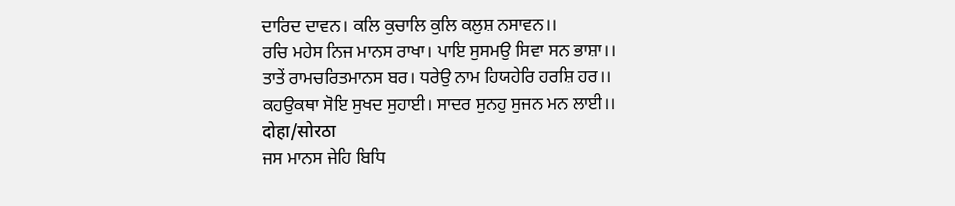ਦਾਰਿਦ ਦਾਵਨ। ਕਲਿ ਕੁਚਾਲਿ ਕੁਲਿ ਕਲੁਸ਼ ਨਸਾਵਨ।।
ਰਚਿ ਮਹੇਸ ਨਿਜ ਮਾਨਸ ਰਾਖਾ। ਪਾਇ ਸੁਸਮਉ ਸਿਵਾ ਸਨ ਭਾਸ਼ਾ।।
ਤਾਤੇਂ ਰਾਮਚਰਿਤਮਾਨਸ ਬਰ। ਧਰੇਉ ਨਾਮ ਹਿਯਹੇਰਿ ਹਰਸ਼ਿ ਹਰ।।
ਕਹਉਕਥਾ ਸੋਇ ਸੁਖਦ ਸੁਹਾਈ। ਸਾਦਰ ਸੁਨਹੁ ਸੁਜਨ ਮਨ ਲਾਈ।।
दोहा/सोरठा
ਜਸ ਮਾਨਸ ਜੇਹਿ ਬਿਧਿ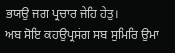ਭਯਉ ਜਗ ਪ੍ਰਚਾਰ ਜੇਹਿ ਹੇਤੁ।
ਅਬ ਸੋਇ ਕਹਉਪ੍ਰਸਂਗ ਸਬ ਸੁਮਿਰਿ ਉਮਾ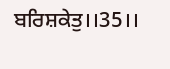ਬਰਿਸ਼ਕੇਤੁ।।35।।